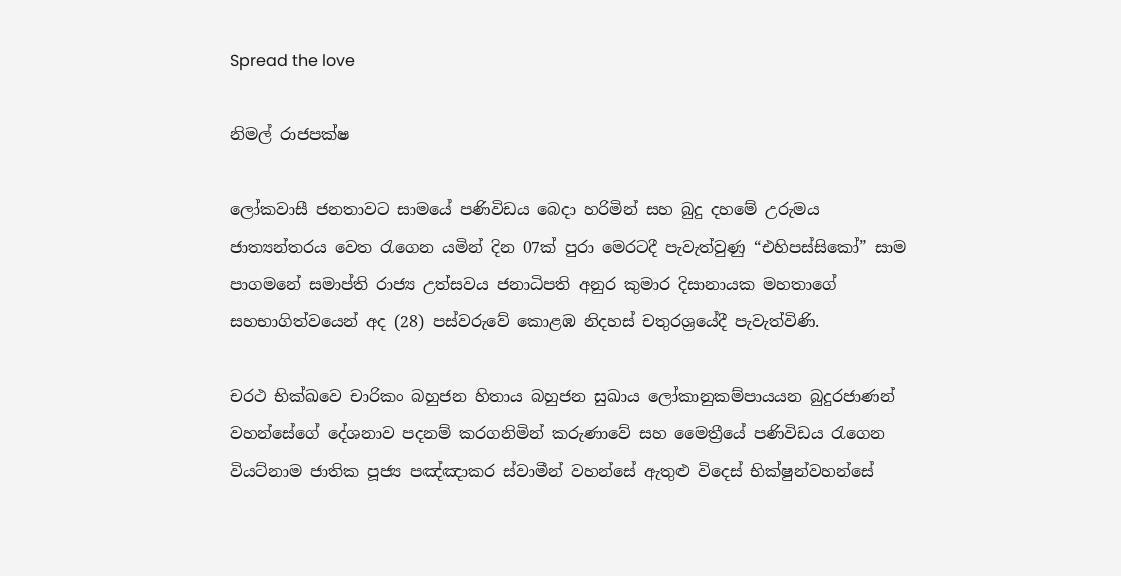Spread the love

නිමල් රාජපක්ෂ

ලෝකවාසී ජනතාවට සාමයේ පණිවිඩය බෙදා හරිමින් සහ බුදු දහමේ උරුමය ජාත්‍යන්තරය වෙත රැගෙන යමින් දින 07ක් පුරා මෙරටදී පැවැත්වුණු “එහිපස්සිකෝ” සාම පාගමනේ සමාප්ති රාජ්‍ය උත්සවය ජනාධිපති අනුර කුමාර දිසානායක මහතාගේ සහභාගිත්වයෙන් අද (28) පස්වරුවේ කොළඹ නිදහස් චතුරශ්‍රයේදී පැවැත්විණි.

චරථ භික්ඛවෙ චාරිකං බහුජන හිතාය බහුජන සුඛාය ලෝකානුකම්පායයන බුදුරජාණන් වහන්සේගේ දේශනාව පදනම් කරගනිමින් කරුණාවේ සහ මෛත්‍රීයේ පණිවිඩය රැගෙන වියට්නාම ජාතික පූජ්‍ය පඤ්ඤාකර ස්වාමීන් වහන්සේ ඇතුළු විදෙස් භික්ෂුන්වහන්සේ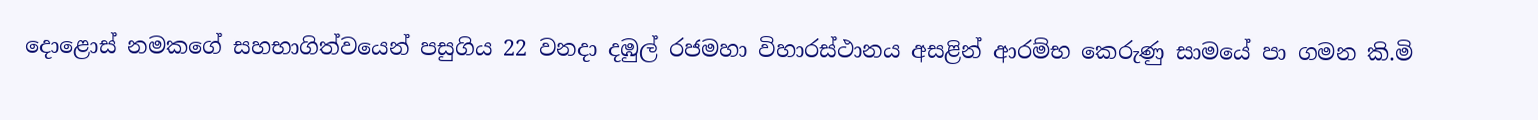දොළොස් නමකගේ සහභාගිත්වයෙන් පසුගිය 22 වනදා දඹුල් රජමහා විහාරස්ථානය අසළින් ආරම්භ කෙරුණු සාමයේ පා ගමන කි.මි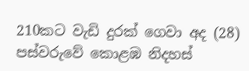210කට වැඩි දුරක් ගෙවා අද (28) පස්වරුවේ කොළඹ නිදහස්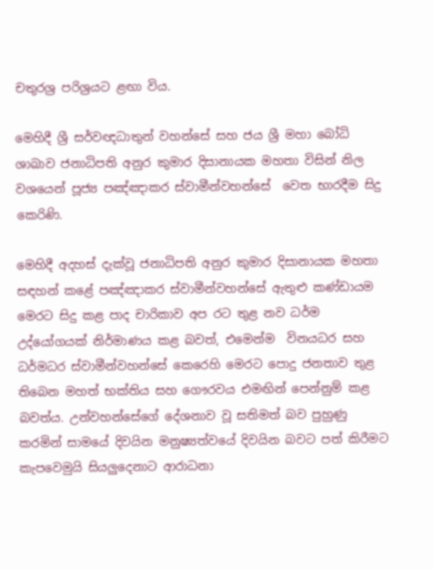චතුරශ්‍ර පරිශ්‍රයට ළඟා විය.

මෙහිදී ශ්‍රී සර්වඥධාතුන් වහන්සේ සහ ජය ශ්‍රී මහා බෝධි ශාඛාව ජනාධිපති අනුර කුමාර දිසානායක මහතා විසින් නිල වශයෙන් පූජ්‍ය පඤ්ඤාකර ස්වාමීන්වහන්සේ  වෙත භාරදීම සිදු කෙරිණි.

මෙහිදී අදහස් දැක්වූ ජනාධිපති අනුර කුමාර දිසානායක මහතා සඳහන් කළේ පඤ්ඤාකර ස්වාමීන්වහන්සේ ඇතුළු කණ්ඩායම මෙරට සිදු කළ පාද චාරිකාව අප රට තුළ නව ධර්ම උද්යෝගයක් නිර්මාණය කළ බවත්, එමෙන්ම  විනයධර සහ ධර්මධර ස්වාමීන්වහන්සේ කෙරෙහි මෙරට පොදු ජනතාව තුළ තිබෙන මහත් භක්තිය සහ ගෞරවය එමඟින් පෙන්නුම් කළ බවත්ය. උන්වහන්සේගේ දේශනාව වූ සතිමත් බව පුහුණු කරමින් සාමයේ දිවයින මනුෂ්‍යත්වයේ දිවයින බවට පත් කිරීමට කැපවෙමුයි සියලුදෙනාට ආරාධනා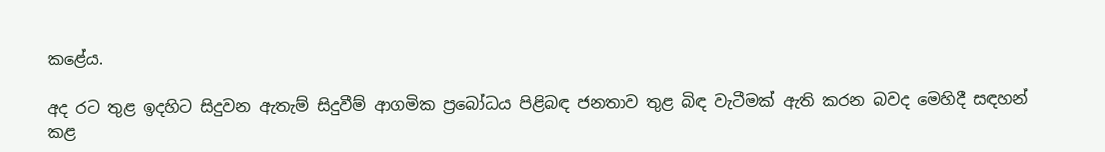කළේය.

අද රට තුළ ඉදහිට සිදුවන ඇතැම් සිදුවීම් ආගමික ප්‍රබෝධය පිළිබඳ ජනතාව තුළ බිඳ වැටීමක් ඇති කරන බවද මෙහිදී සඳහන් කළ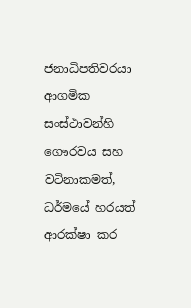ජනාධිපතිවරයා ආගමික සංස්ථාවන්හි ගෞරවය සහ වටිනාකමත්, ධර්මයේ හරයත් ආරක්ෂා කර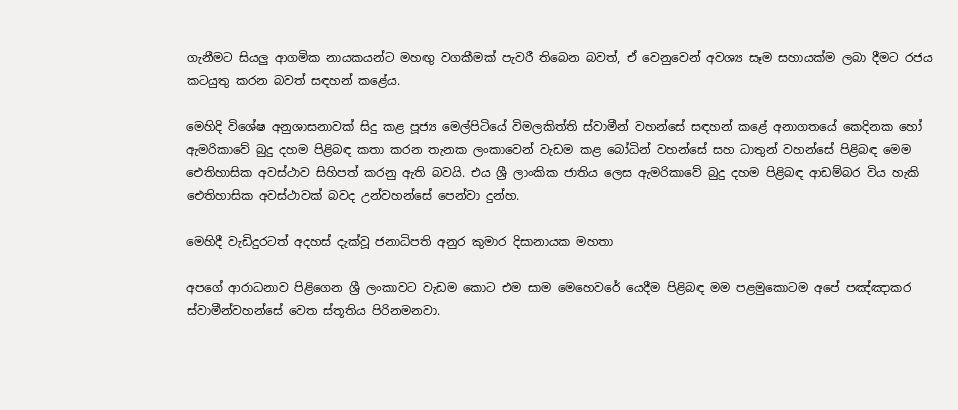ගැනීමට සියලු ආගමික නායකයන්ට මහඟු වගකීමක් පැවරී තිබෙන බවත්, ඒ වෙනුවෙන් අවශ්‍ය සෑම සහායක්ම ලබා දීමට රජය කටයුතු කරන බවත් සඳහන් කළේය.

මෙහිදි විශේෂ අනුශාසනාවක් සිදු කළ පූජ්‍ය මෙල්පිටියේ විමලකිත්ති ස්වාමීන් වහන්සේ සඳහන් කළේ අනාගතයේ කෙදිනක හෝ ඇමරිකාවේ බුදු දහම පිළිබඳ කතා කරන තැනක ලංකාවෙන් වැඩම කළ බෝධින් වහන්සේ සහ ධාතුන් වහන්සේ පිළිබඳ මෙම ඓතිහාසික අවස්ථාව සිහිපත් කරනු ඇති බවයි. එය ශ්‍රී ලාංකික ජාතිය ලෙස ඇමරිකාවේ බුදු දහම පිළිබඳ ආඩම්බර විය හැකි ඓතිහාසික අවස්ථාවක් බවද උන්වහන්සේ පෙන්වා දුන්හ.

මෙහිදී වැඩිදුරටත් අදහස් දැක්වූ ජනාධිපති අනුර කුමාර දිසානායක මහතා

අපගේ ආරාධනාව පිළිගෙන ශ්‍රී ලංකාවට වැඩම කොට එම සාම මෙහෙවරේ යෙදීම පිළිබඳ මම පළමුකොටම අපේ පඤ්ඤාකර ස්වාමීන්වහන්සේ වෙත ස්තූතිය පිරිනමනවා.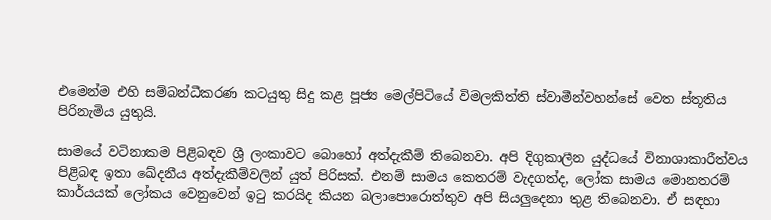එමෙන්ම එහි සම්බන්ධීකරණ කටයුතු සිදු කළ පූජ්‍ය මෙල්පිටියේ විමලකිත්ති ස්වාමීන්වහන්සේ වෙත ස්තූතිය පිරිනැමිය යුතුයි.

සාමයේ වටිනාකම පිළිබඳව ශ්‍රී ලංකාවට බොහෝ අත්දැකීම් තිබෙනවා. අපි දිගුකාලීන යුද්ධයේ විනාශාකාරීත්වය පිළිබඳ ඉතා ඛේදනීය අත්දැකීම්වලින් යුත් පිරිසක්. එනම් සාමය කෙතරම් වැදගත්ද, ලෝක සාමය මොනතරම් කාර්යයක් ලෝකය වෙනුවෙන් ඉටු කරයිද කියන බලාපොරොත්තුව අපි සියලුදෙනා තුළ තිබෙනවා. ඒ සඳහා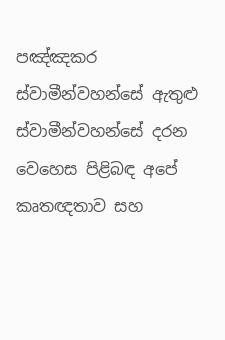පඤ්ඤකර ස්වාමීන්වහන්සේ ඇතුළු ස්වාමීන්වහන්සේ දරන වෙහෙස පිළිබඳ අපේ කෘතඥතාව සහ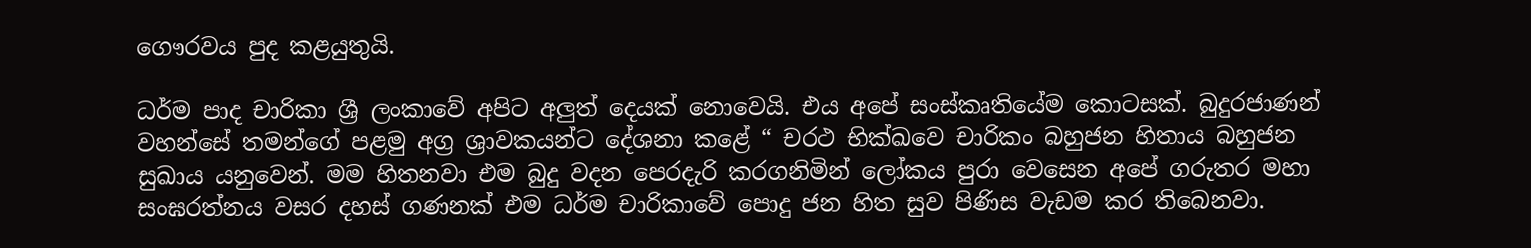ගෞරවය පුද කළයුතුයි.

ධර්ම පාද චාරිකා ශ්‍රී ලංකාවේ අපිට අලුත් දෙයක් නොවෙයි. එය අපේ සංස්කෘතියේම කොටසක්. බුදුරජාණන් වහන්සේ තමන්ගේ පළමු අග්‍ර ශ්‍රාවකයන්ට දේශනා කළේ “ චරථ භික්ඛවෙ චාරිකං බහුජන හිතාය බහුජන සුඛාය යනුවෙන්. මම හිතනවා එම බුදු වදන පෙරදැරි කරගනිමින් ලෝකය පුරා වෙසෙන අපේ ගරුතර මහා සංඝරත්නය වසර දහස් ගණනක් එම ධර්ම චාරිකාවේ පොදු ජන හිත සුව පිණිස වැඩම කර තිබෙනවා.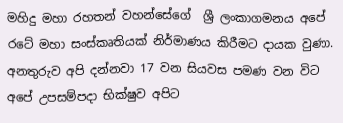මහිදු මහා රහතන් වහන්සේගේ  ශ්‍රී ලංකාගමනය අපේ රටේ මහා සංස්කෘතියක් නිර්මාණය කිරීමට දායක වුණා. අනතුරුව අපි දන්නවා 17 වන සියවස පමණ වන විට අපේ උපසම්පදා භික්ෂුව අපිට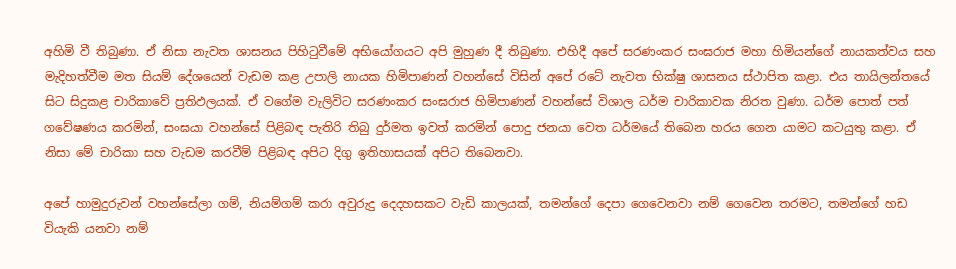අහිමි වී තිබුණා. ඒ නිසා නැවත ශාසනය පිහිටුවීමේ අභියෝගයට අපි මුහුණ දී තිබුණා. එහිදී අපේ සරණංකර සංඝරාජ මහා හිමියන්ගේ නායකත්වය සහ මැදිහත්වීම මත සියම් දේශයෙන් වැඩම කළ උපාලි නායක හිමිපාණන් වහන්සේ විසින් අපේ රටේ නැවත භික්ෂු ශාසනය ස්ථාපිත කළා. එය තායිලන්තයේ සිට සිදුකළ චාරිකාවේ ප්‍රතිඵලයක්. ඒ වගේම වැලිවිට සරණංකර සංඝරාජ හිමිපාණන් වහන්සේ විශාල ධර්ම චාරිකාවක නිරත වුණා. ධර්ම පොත් පත් ගවේෂණය කරමින්, සංඝයා වහන්සේ පිළිබඳ පැතිරි තිබු දුර්මත ඉවත් කරමින් පොදු ජනයා වෙත ධර්මයේ තිබෙන හරය ගෙන යාමට කටයුතු කළා. ඒ නිසා මේ චාරිකා සහ වැඩම කරවීම් පිළිබඳ අපිට දිගු ඉතිහාසයක් අපිට තිබෙනවා.

අපේ හාමුදුරුවන් වහන්සේලා ගම්, නියම්ගම් කරා අවුරුදු දෙදහසකට වැඩි කාලයක්, තමන්ගේ දෙපා ගෙවෙනවා නම් ගෙවෙන තරමට, තමන්ගේ හඩ වියැකි යනවා නම්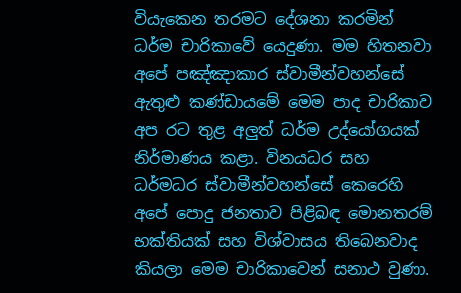වියැකෙන තරමට දේශනා කරමින් ධර්ම චාරිකාවේ යෙදුණා. මම හිතනවා අපේ පඤ්ඤාකාර ස්වාමීන්වහන්සේ ඇතුළු කණ්ඩායමේ මෙම පාද චාරිකාව අප රට තුළ අලුත් ධර්ම උද්යෝගයක් නිර්මාණය කළා. විනයධර සහ ධර්මධර ස්වාමීන්වහන්සේ කෙරෙහි අපේ පොදු ජනතාව පිළිබඳ මොනතරම් භක්තියක් සහ විශ්වාසය තිබෙනවාද කියලා මෙම චාරිකාවෙන් සනාථ වුණා.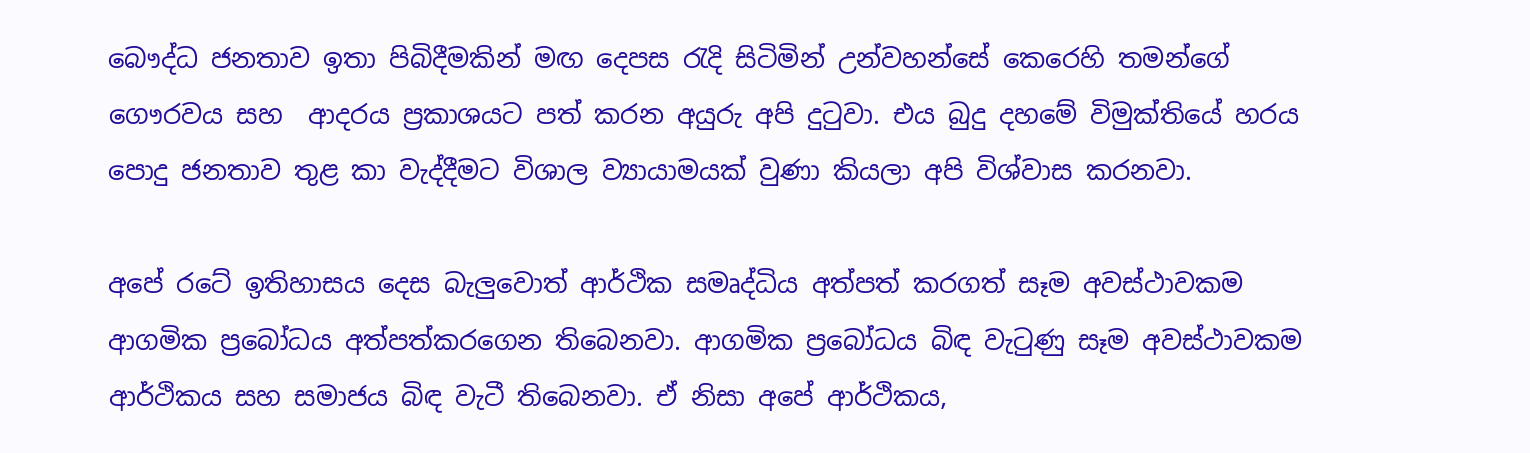බෞද්ධ ජනතාව ඉතා පිබිදීමකින් මඟ දෙපස රැදි සිටිමින් උන්වහන්සේ කෙරෙහි තමන්ගේ ගෞරවය සහ  ආදරය ප්‍රකාශයට පත් කරන අයුරු අපි දුටුවා. එය බුදු දහමේ විමුක්තියේ හරය පොදු ජනතාව තුළ කා වැද්දීමට විශාල ව්‍යායාමයක් වුණා කියලා අපි විශ්වාස කරනවා.

අපේ රටේ ඉතිහාසය දෙස බැලුවොත් ආර්ථික සමෘද්ධිය අත්පත් කරගත් සෑම අවස්ථාවකම ආගමික ප්‍රබෝධය අත්පත්කරගෙන තිබෙනවා. ආගමික ප්‍රබෝධය බිඳ වැටුණු සෑම අවස්ථාවකම ආර්ථිකය සහ සමාජය බිඳ වැටී තිබෙනවා. ඒ නිසා අපේ ආර්ථිකය,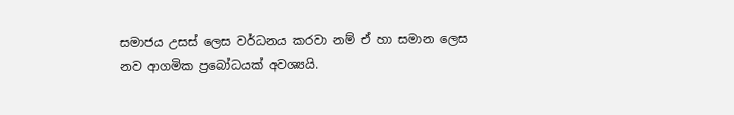සමාජය උසස් ලෙස වර්ධනය කරවා නම් ඒ හා සමාන ලෙස නව ආගමික ප්‍රබෝධයක් අවශ්‍යයි.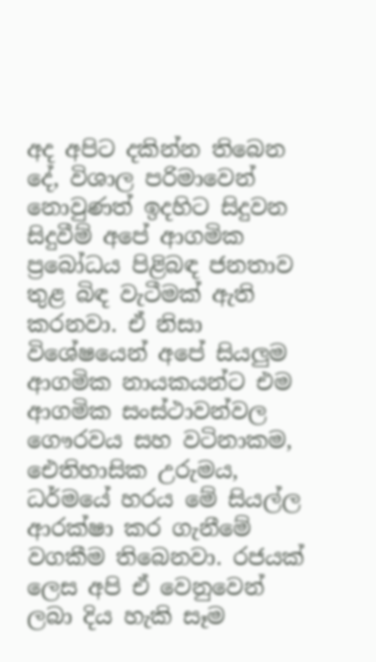අද අපිට දකින්න තිබෙන දේ, විශාල පරිමාවෙන් නොවුණත් ඉදහිට සිදුවන සිදුවීම් අපේ ආගමික ප්‍රබෝධය පිළිබඳ ජනතාව තුළ බිඳ වැටීමක් ඇති කරනවා. ඒ නිසා විශේෂයෙන් අපේ සියලුම ආගමික නායකයන්ට එම ආගමික සංස්ථාවන්වල ගෞරවය සහ වටිනාකම, ඓතිහාසික උරුමය, ධර්මයේ හරය මේ සියල්ල ආරක්ෂා කර ගැනීමේ වගකීම තිබෙනවා. රජයක් ලෙස අපි ඒ වෙනුවෙන් ලබා දිය හැකි සෑම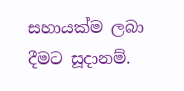සහායක්ම ලබා දීමට සූදානම්.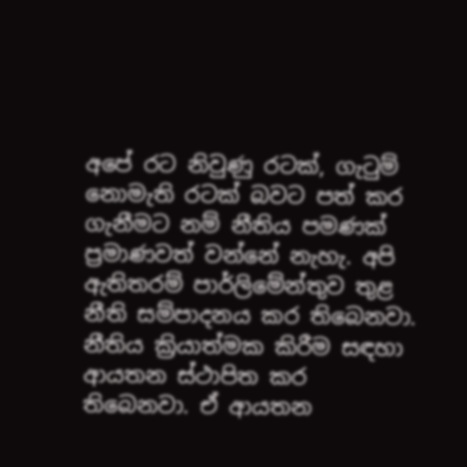අපේ රට නිවුණු රටක්, ගැටුම් නොමැති රටක් බවට පත් කර ගැනීමට නම් නීතිය පමණක් ප්‍රමාණවත් වන්නේ නැහැ. අපි ඇතිතරම් පාර්ලිමේන්තුව තුළ නීති සම්පාදනය කර තිබෙනවා. නීතිය ක්‍රියාත්මක කිරීම සඳහා ආයතන ස්ථාපිත කර තිබෙනවා. ඒ ආයතන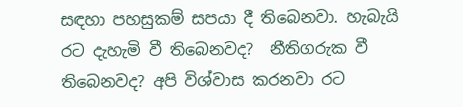සඳහා පහසුකම් සපයා දී තිබෙනවා. හැබැයි රට දැහැමි වී තිබෙනවද?  නීතිගරුක වී තිබෙනවද? අපි විශ්වාස කරනවා රට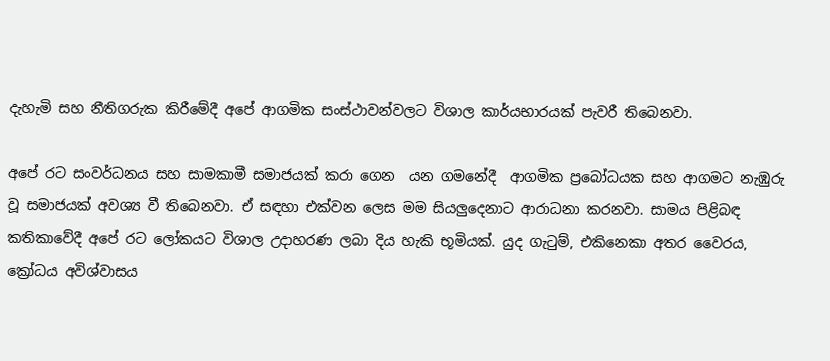දැහැමි සහ නීතිගරුක කිරීමේදී අපේ ආගමික සංස්ථාවන්වලට විශාල කාර්යභාරයක් පැවරී තිබෙනවා.

අපේ රට සංවර්ධනය සහ සාමකාමී සමාජයක් කරා ගෙන  යන ගමනේදී  ආගමික ප්‍රබෝධයක සහ ආගමට නැඹුරු වූ සමාජයක් අවශ්‍ය වී තිබෙනවා. ඒ සඳහා එක්වන ලෙස මම සියලුදෙනාට ආරාධනා කරනවා. සාමය පිළිබඳ කතිකාවේදී අපේ රට ලෝකයට විශාල උදාහරණ ලබා දිය හැකි භූමියක්. යුද ගැටුම්, එකිනෙකා අතර වෛරය, ක්‍රෝධය අවිශ්වාසය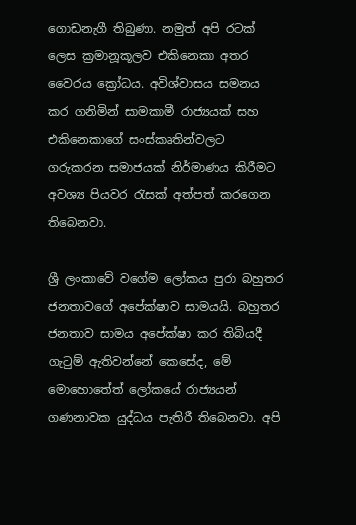ගොඩනැගී තිබුණා. නමුත් අපි රටක් ලෙස ක්‍රමානූකූලව එකිනෙකා අතර වෛරය ක්‍රෝධය. අවිශ්වාසය සමනය කර ගනිමින් සාමකාමී රාජ්‍යයක් සහ එකිනෙකාගේ සංස්කෘතින්වලට ගරුකරන සමාජයක් නිර්මාණය කිරීමට අවශ්‍ය පියවර රැසක් අත්පත් කරගෙන තිබෙනවා.

ශ්‍රී ලංකාවේ වගේම ලෝකය පුරා බහුතර ජනතාවගේ අපේක්ෂාව සාමයයි. බහුතර ජනතාව සාමය අපේක්ෂා කර තිබියදී ගැටුම් ඇතිවන්නේ කෙසේද, මේ මොහොතේත් ලෝකයේ රාජ්‍යයන් ගණනාවක යුද්ධය පැතිරී තිබෙනවා. අපි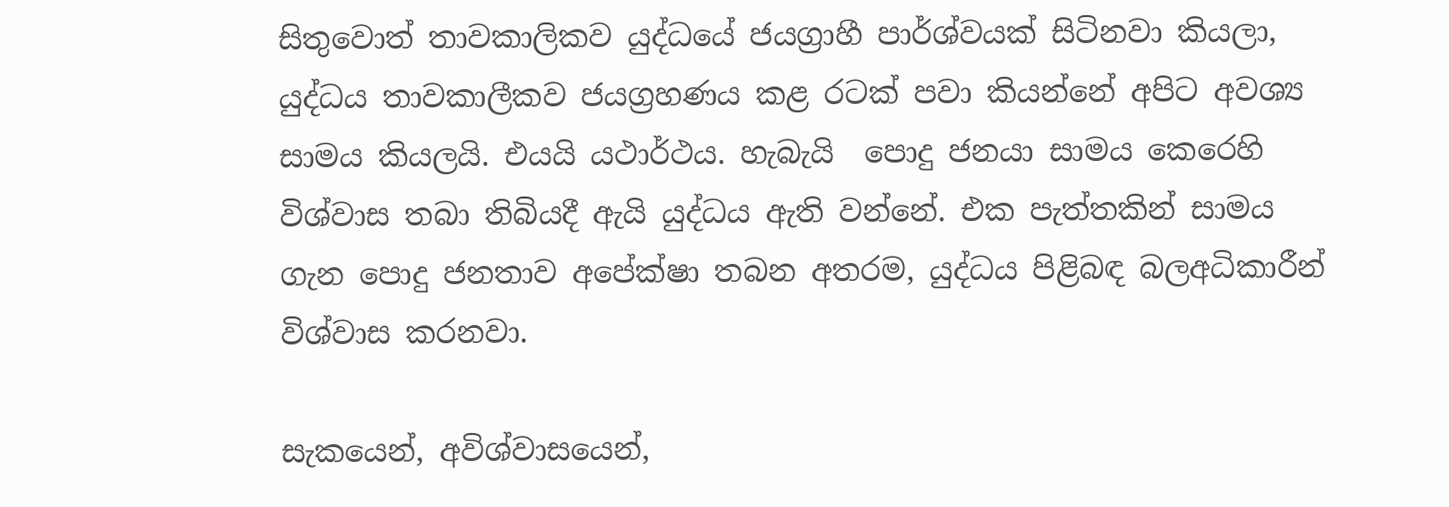සිතුවොත් තාවකාලිකව යුද්ධයේ ජයග්‍රාහී පාර්ශ්වයක් සිටිනවා කියලා,  යුද්ධය තාවකාලීකව ජයග්‍රහණය කළ රටක් පවා කියන්නේ අපිට අවශ්‍ය සාමය කියලයි. එයයි යථාර්ථය. හැබැයි  පොදු ජනයා සාමය කෙරෙහි විශ්වාස තබා තිබියදී ඇයි යුද්ධය ඇති වන්නේ. එක පැත්තකින් සාමය ගැන පොදු ජනතාව අපේක්ෂා තබන අතරම, යුද්ධය පිළිබඳ බලඅධිකාරීන් විශ්වාස කරනවා.

සැකයෙන්, අවිශ්වාසයෙන්,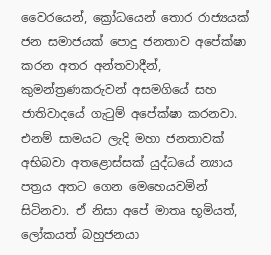වෛරයෙන්, ක්‍රෝධයෙන් තොර රාජ්‍යයක් ජන සමාජයක් පොදු ජනතාව අපේක්ෂා කරන අතර අන්තවාදීන්, කුමන්ත්‍රණකරුවන් අසමගියේ සහ ජාතිවාදයේ ගැටුම් අපේක්ෂා කරනවා. එනම් සාමයට ලැදි මහා ජනතාවක් අභිබවා අතළොස්සක් යුද්ධයේ න්‍යාය පත්‍රය අතට ගෙන මෙහෙයවමින් සිටිනවා. ඒ නිසා අපේ මාතෘ භූමියත්, ලෝකයත් බහුජනයා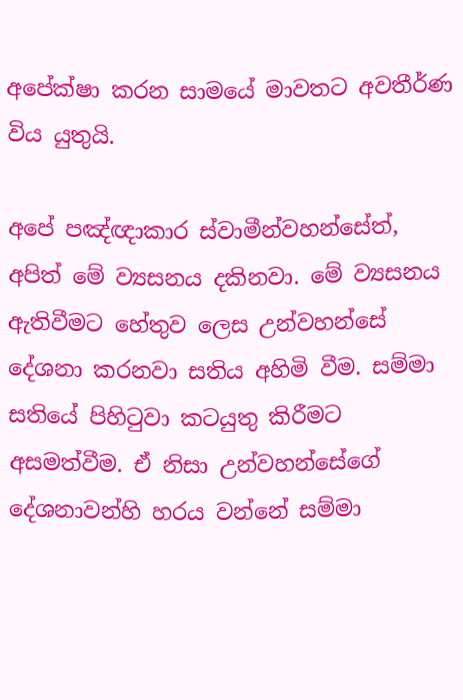අපේක්ෂා කරන සාමයේ මාවතට අවතීර්ණ විය යුතුයි.

අපේ පඤ්ඥාකාර ස්වාමීන්වහන්සේත්, අපිත් මේ ව්‍යසනය දකිනවා. මේ ව්‍යසනය ඇතිවීමට හේතුව ලෙස උන්වහන්සේ දේශනා කරනවා සතිය අහිමි වීම. සම්මා සතියේ පිහිටුවා කටයුතු කිරීමට අසමත්වීම. ඒ නිසා උන්වහන්සේගේ දේශනාවන්හි හරය වන්නේ සම්මා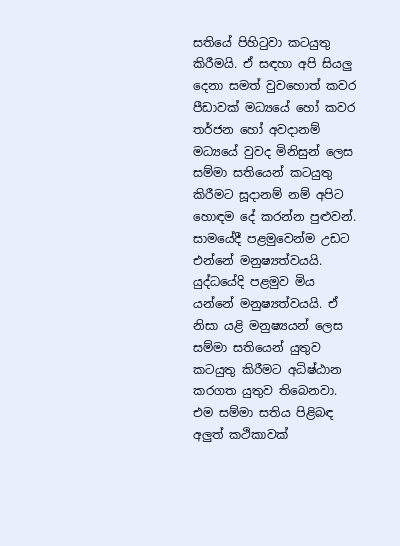සතියේ පිහිටුවා කටයුතු කිරීමයි. ඒ සඳහා අපි සියලු දෙනා සමත් වුවහොත් කවර පීඩාවක් මධ්‍යයේ හෝ කවර තර්ජන හෝ අවදානම් මධ්‍යයේ වුවද මිනිසුන් ලෙස  සම්මා සතියෙන් කටයුතු කිරීමට සූදානම් නම් අපිට හොඳම දේ කරන්න පුළුවන්. සාමයේදී පළමුවෙන්ම උඩට එන්නේ මනුෂ්‍යත්වයයි. යුද්ධයේදි පළමුව මිය යන්නේ මනුෂ්‍යත්වයයි. ඒ නිසා යළි මනුෂ්‍යයන් ලෙස සම්මා සතියෙන් යුතුව කටයුතු කිරීමට අධිෂ්ඨාන කරගත යුතුව තිබෙනවා. එම සම්මා සතිය පිළිබඳ අලුත් කථිකාවක්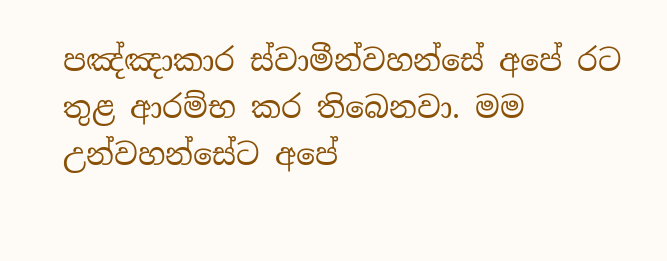පඤ්ඤාකාර ස්වාමීන්වහන්සේ අපේ රට තුළ ආරම්භ කර තිබෙනවා. මම උන්වහන්සේට අපේ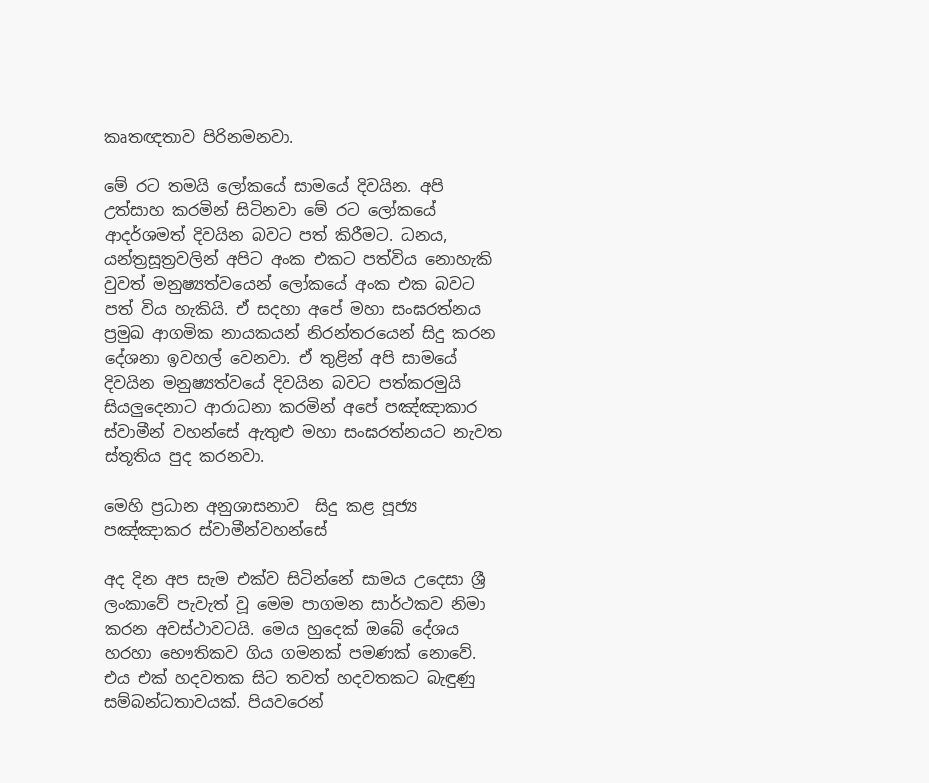කෘතඥතාව පිරිනමනවා.

මේ රට තමයි ලෝකයේ සාමයේ දිවයින. අපි උත්සාහ කරමින් සිටිනවා මේ රට ලෝකයේ ආදර්ශමත් දිවයින බවට පත් කිරීමට. ධනය, යන්ත්‍රසූත්‍රවලින් අපිට අංක එකට පත්විය නොහැකි වුවත් මනුෂ්‍යත්වයෙන් ලෝකයේ අංක එක බවට පත් විය හැකියි. ඒ සදහා අපේ මහා සංඝරත්නය ප්‍රමුඛ ආගමික නායකයන් නිරන්තරයෙන් සිදු කරන දේශනා ඉවහල් වෙනවා. ඒ තුළින් අපි සාමයේ දිවයින මනුෂ්‍යත්වයේ දිවයින බවට පත්කරමුයි සියලුදෙනාට ආරාධනා කරමින් අපේ පඤ්ඤාකාර ස්වාමීන් වහන්සේ ඇතුළු මහා සංඝරත්නයට නැවත ස්තූතිය පුද කරනවා.

මෙහි ප්‍රධාන අනුශාසනාව  සිදු කළ පූජ්‍ය පඤ්ඤාකර ස්වාමීන්වහන්සේ

අද දින අප සැම එක්ව සිටින්නේ සාමය උදෙසා ශ්‍රී ලංකාවේ පැවැත් වූ මෙම පාගමන සාර්ථකව නිමා කරන අවස්ථාවටයි. මෙය හුදෙක් ඔබේ දේශය හරහා ‌භෞතිකව ගිය ගමනක් පමණක් නොවේ. එය එක් හදවතක සිට තවත් හදවතකට බැඳුණු සම්බන්ධතාවයක්. පියවරෙන්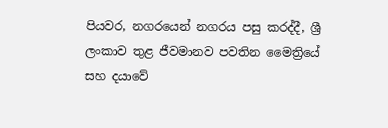පියවර, නගරයෙන් නගරය පසු කරද්දී, ශ්‍රී ලංකාව තුළ ජීවමානව පවතින මෛත්‍රියේ සහ දයාවේ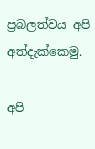ප්‍රබලත්වය අපි අත්දැක්කෙමු.

අපි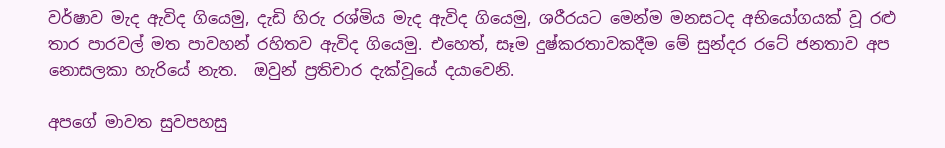වර්ෂාව මැද ඇවිද ගියෙමු, දැඩි හිරු රශ්මිය මැද ඇවිද ගියෙමු, ශරීරයට මෙන්ම මනසටද අභියෝගයක් වූ රළු තාර පාරවල් මත පාවහන් රහිතව ඇවිද ගියෙමු. එහෙත්, සෑම දුෂ්කරතාවකදීම මේ සුන්දර රටේ ජනතාව අප නොසලකා හැරියේ නැත.  ඔවුන් ප්‍රතිචාර දැක්වූයේ දයාවෙනි.

අපගේ මාවත සුවපහසු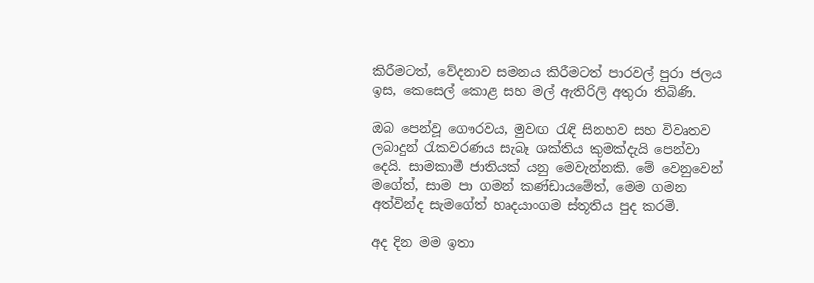කිරීමටත්, වේදනාව සමනය කිරීමටත් පාරවල් පුරා ජලය ඉස, කෙසෙල් කොළ සහ මල් ඇතිරිලි අතුරා තිබිණි.

ඔබ පෙන්වූ ගෞරවය, මුවඟ රැඳි සිනහව සහ විවෘතව ලබාදුන් රැකවරණය සැබෑ ශක්තිය කුමක්දැයි පෙන්වා දෙයි. සාමකාමී ජාතියක් යනු මෙවැන්නකි. මේ වෙනුවෙන් මගේත්, සාම පා ගමන් කණ්ඩායමේත්, මෙම ගමන අත්වින්ද සැමගේත් හෘදයාංගම ස්තූතිය පුද කරමි.

අද දින මම ඉතා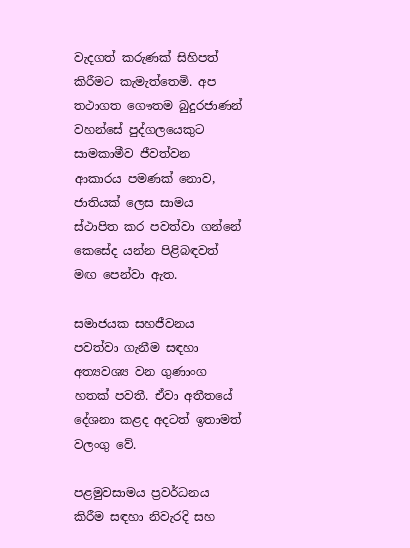වැදගත් කරුණක් සිහිපත් කිරීමට කැමැත්තෙමි. අප තථාගත ගෞතම බුදුරජාණන් වහන්සේ පුද්ගලයෙකුට සාමකාමීව ජීවත්වන ආකාරය පමණක් නොව, ජාතියක් ලෙස සාමය ස්ථාපිත කර පවත්වා ගන්නේ කෙසේද යන්න පිළිබඳවත් මඟ පෙන්වා ඇත.

සමාජයක සහජීවනය පවත්වා ගැනීම සඳහා අත්‍යවශ්‍ය වන ගුණාංග හතක් පවතී. ඒවා අතීතයේ දේශනා කළද අදටත් ඉතාමත් වලංගු වේ.

පළමුවසාමය ප්‍රවර්ධනය කිරීම සඳහා නිවැරදි සහ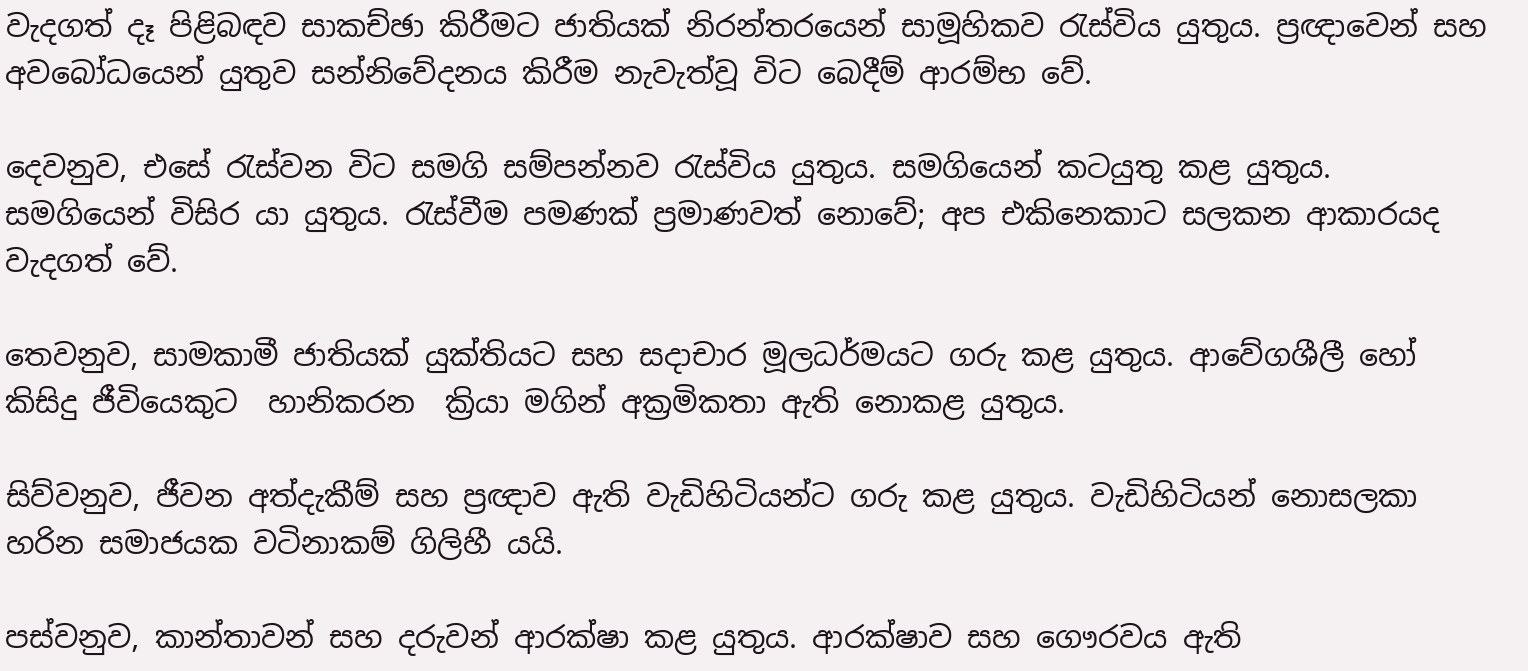වැදගත් දෑ පිළිබඳව සාකච්ඡා කිරීමට ජාතියක් නිරන්තරයෙන් සාමූහිකව රැස්විය යුතුය. ප්‍රඥාවෙන් සහ අවබෝධයෙන් යුතුව සන්නිවේදනය කිරීම නැවැත්වූ විට බෙදීම් ආරම්භ වේ.

දෙවනුව, එසේ රැස්වන විට සමගි සම්පන්නව රැස්විය යුතුය. සමගියෙන් කටයුතු කළ යුතුය. සමගියෙන් විසිර යා යුතුය. රැස්වීම පමණක් ප්‍රමාණවත් නොවේ; අප එකිනෙකාට සලකන ආකාරයද  වැදගත් වේ.

තෙවනුව, සාමකාමී ජාතියක් යුක්තියට සහ සදාචාර මූලධර්මයට ගරු කළ යුතුය. ආවේගශීලී හෝ කිසිදු ජීවියෙකුට  හානිකරන  ක්‍රියා මගින් අක්‍රමිකතා ඇති නොකළ යුතුය.

සිව්වනුව, ජීවන අත්දැකීම් සහ ප්‍රඥාව ඇති වැඩිහිටියන්ට ගරු කළ යුතුය. වැඩිහිටියන් නොසලකා හරින සමාජයක වටිනාකම් ගිලිහී යයි.

පස්වනුව, කාන්තාවන් සහ දරුවන් ආරක්ෂා කළ යුතුය. ආරක්ෂාව සහ ගෞරවය ඇති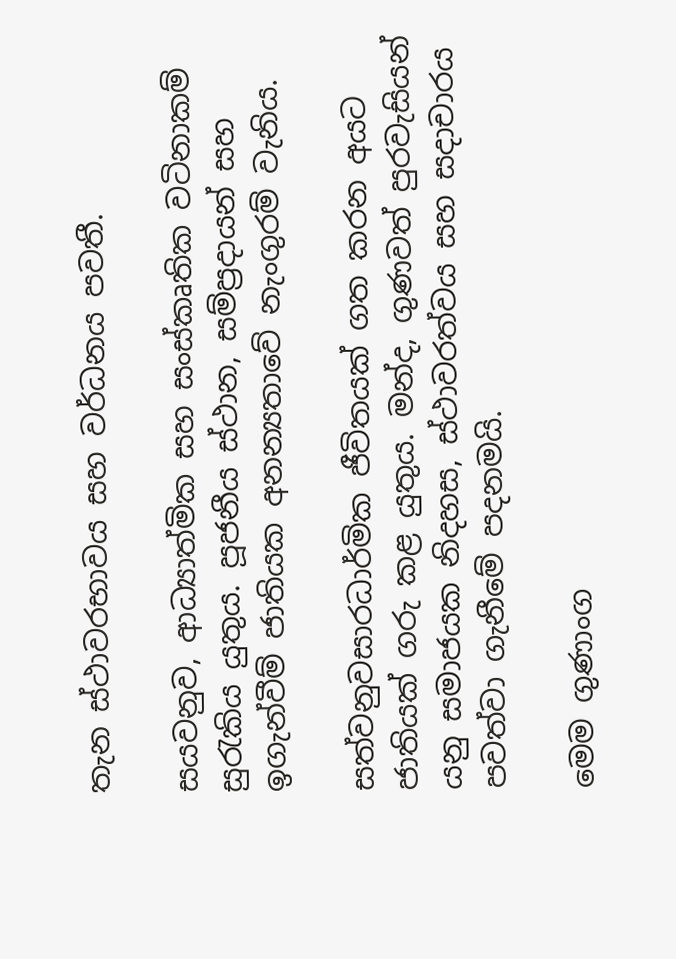තැන ස්ථාවරභාවය සහ වර්ධනය පවතී.

සයවනුව, ආධ්‍යාත්මික සහ සංස්කෘතික වටිනාකම් සුරැකිය යුතුය. පූජනීය ස්ථාන, සම්ප්‍රදායන් සහ ඉගැන්වීම් ජාතියක අනන්‍යතාවේ නැංගුරම් වැනිය.

සත්වනුවසාරධාර්මික ජීවිතයක් ගත කරන අයට ජාතියක් ගරු කළ යුතුය. මන්ද, ගුණවත් පුරවැසියන් යනු සමාජයක නිදහස, ස්ථාවරත්වය සහ සදාචාරය පවත්වා ගැනීමේ පදනමයි.

මෙම ගුණාංග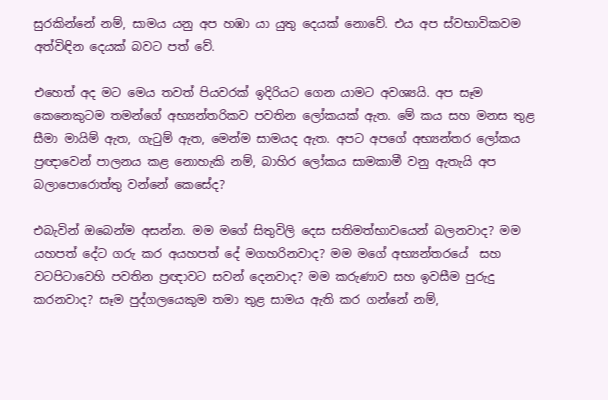සුරකින්නේ නම්, සාමය යනු අප හඹා යා යුතු දෙයක් නොවේ. එය අප ස්වභාවිකවම අත්විඳින දෙයක් බවට පත් වේ.

එහෙත් අද මට මෙය තවත් පියවරක් ඉදිරියට ගෙන යාමට අවශ්‍යයි. අප සෑම කෙනෙකුටම තමන්ගේ අභ්‍යන්තරිකව පවතින ලෝකයක් ඇත. මේ කය සහ මනස තුළ සීමා මායිම් ඇත, ගැටුම් ඇත, මෙන්ම සාමයද ඇත. අපට අපගේ අභ්‍යන්තර ලෝකය ප්‍රඥාවෙන් පාලනය කළ නොහැකි නම්, බාහිර ලෝකය සාමකාමී වනු ඇතැයි අප බලාපොරොත්තු වන්නේ කෙසේද?

එබැවින් ඔබෙන්ම අසන්න. මම මගේ සිතුවිලි දෙස සතිමත්භාවයෙන් බලනවාද? මම යහපත් දේට ගරු කර අයහපත් දේ මගහරිනවාද? මම මගේ අභ්‍යන්තරයේ  සහ වටපිටාවෙහි පවතින ප්‍රඥාවට සවන් දෙනවාද? මම කරුණාව සහ ඉවසීම පුරුදු කරනවාද? සෑම පුද්ගලයෙකුම තමා තුළ සාමය ඇති කර ගන්නේ නම්,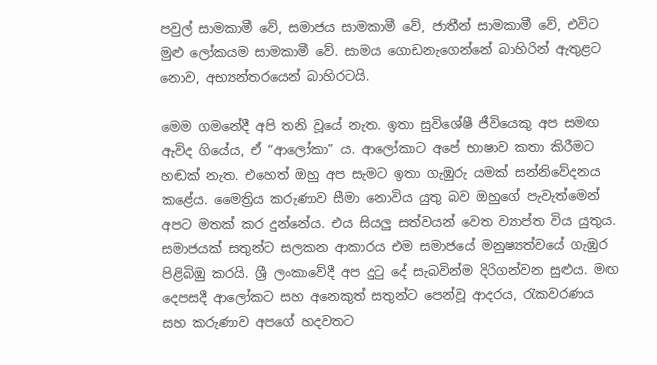පවුල් සාමකාමී වේ, සමාජය සාමකාමී වේ, ජාතීන් සාමකාමී වේ, එවිට මුළු ලෝකයම සාමකාමී වේ. සාමය ගොඩනැගෙන්නේ බාහිරින් ඇතුළට නොව, අභ්‍යන්තරයෙන් බාහිරටයි.

මෙම ගමනේදී අපි තනි වූයේ නැත. ඉතා සුවිශේෂී ජීවියෙකු අප සමඟ ඇවිද ගියේය, ඒ “ආලෝකා” ය. ආලෝකාට අපේ භාෂාව කතා කිරීමට හඬක් නැත. එහෙත් ඔහු අප සැමට ඉතා ගැඹුරු යමක් සන්නිවේදනය කළේය. මෛත්‍රිය කරුණාව සීමා නොවිය යුතු බව ඔහුගේ පැවැත්මෙන් අපට මතක් කර දුන්නේය. එය සියලු සත්වයන් වෙත ව්‍යාප්ත විය යුතුය. සමාජයක් සතුන්ට සලකන ආකාරය එම සමාජයේ මනුෂ්‍යත්වයේ ගැඹුර පිළිබිඹු කරයි. ශ්‍රී ලංකාවේදී අප දුටු දේ සැබවින්ම දිරිගන්වන සුළුය. මඟ දෙපසදී ආලෝකට සහ අනෙකුත් සතුන්ට පෙන්වූ ආදරය, රැකවරණය සහ කරුණාව අපගේ හදවතට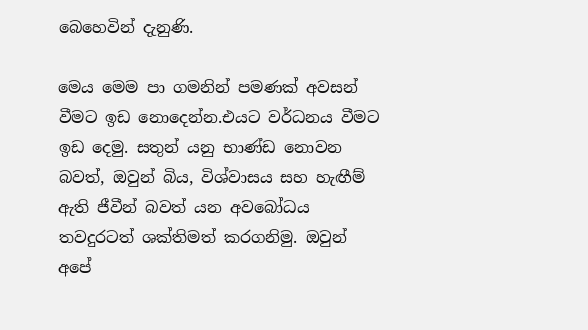බෙහෙවින් දැනුණි.

මෙය මෙම පා ගමනින් පමණක් අවසන් වීමට ඉඩ නොදෙන්න.එයට වර්ධනය වීමට ඉඩ දෙමු. සතුන් යනු භාණ්ඩ නොවන බවත්, ඔවුන් බිය, විශ්වාසය සහ හැඟීම් ඇති ජීවීන් බවත් යන අවබෝධය තවදුරටත් ශක්තිමත් කරගනිමු. ඔවුන් අපේ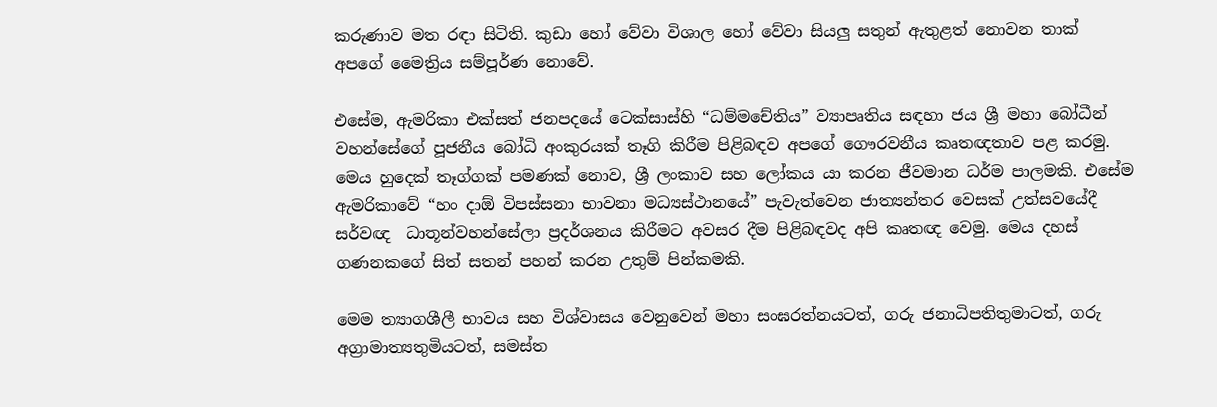කරුණාව මත රඳා සිටිති. කුඩා හෝ වේවා විශාල හෝ වේවා සියලු සතුන් ඇතුළත් නොවන තාක් අපගේ මෛත්‍රිය සම්පූර්ණ නොවේ.

එසේම, ඇමරිකා එක්සත් ජනපදයේ ටෙක්සාස්හි “ධම්මචේතිය” ව්‍යාපෘතිය සඳහා ජය ශ්‍රී මහා බෝධීන් වහන්සේගේ පූජනීය බෝධි අංකුරයක් තෑගි කිරීම පිළිබඳව අපගේ ගෞරවනීය කෘතඥතාව පළ කරමු. මෙය හුදෙක් තෑග්ගක් පමණක් නොව, ශ්‍රී ලංකාව සහ ලෝකය යා කරන ජීවමාන ධර්ම පාලමකි. එසේම ඇමරිකාවේ “හං දාඕ විපස්සනා භාවනා මධ්‍යස්ථානයේ” පැවැත්වෙන ජාත්‍යන්තර වෙසක් උත්සවයේදී සර්වඥ  ධාතූන්වහන්සේලා ප්‍රදර්ශනය කිරීමට අවසර දීම පිළිබඳවද අපි කෘතඥ වෙමු. මෙය දහස් ගණනකගේ සිත් සතන් පහන් කරන උතුම් පින්කමකි.

මෙම ත්‍යාගශීලී භාවය සහ විශ්වාසය වෙනුවෙන් මහා සංඝරත්නයටත්, ගරු ජනාධිපතිතුමාටත්, ගරු අග්‍රාමාත්‍යතුමියටත්, සමස්ත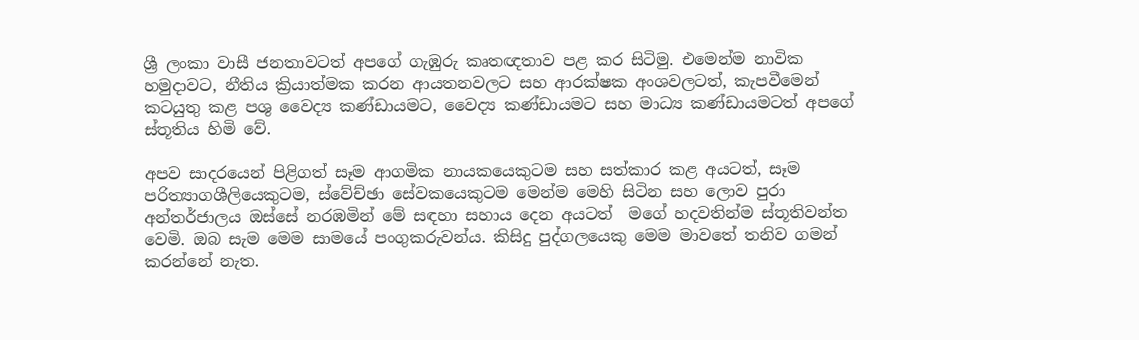ශ්‍රී ලංකා වාසී ජනතාවටත් අපගේ ගැඹුරු කෘතඥතාව පළ කර සිටිමු. එමෙන්ම නාවික හමුදාවට, නීතිය ක්‍රියාත්මක කරන ආයතනවලට සහ ආරක්ෂක අංශවලටත්, කැපවීමෙන් කටයුතු කළ පශු වෛද්‍ය කණ්ඩායමට, වෛද්‍ය කණ්ඩායමට සහ මාධ්‍ය කණ්ඩායමටත් අපගේ ස්තූතිය හිමි වේ.

අපව සාදරයෙන් පිළිගත් සෑම ආගමික නායකයෙකුටම සහ සත්කාර කළ අයටත්, සෑම පරිත්‍යාගශීලියෙකුටම, ස්වේච්ඡා සේවකයෙකුටම මෙන්ම මෙහි සිටින සහ ලොව පුරා අන්තර්ජාලය ඔස්සේ නරඹමින් මේ සඳහා සහාය දෙන අයටත්  මගේ හදවතින්ම ස්තූතිවන්ත වෙමි. ඔබ සැම මෙම සාමයේ පංගුකරුවන්ය. කිසිදු පුද්ගලයෙකු මෙම මාවතේ තනිව ගමන් කරන්නේ නැත.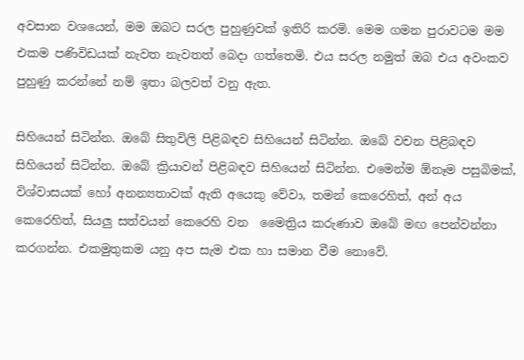අවසාන වශයෙන්, මම ඔබට සරල පුහුණුවක් ඉතිරි කරමි. මෙම ගමන පුරාවටම මම එකම පණිවිඩයක් නැවත නැවතත් බෙදා ගත්තෙමි. එය සරල නමුත් ඔබ එය අවංකව පුහුණු කරන්නේ නම් ඉතා බලවත් වනු ඇත.

සිහියෙන් සිටින්න. ඔබේ සිතුවිලි පිළිබඳව සිහියෙන් සිටින්න. ඔබේ වචන පිළිබඳව සිහියෙන් සිටින්න. ඔබේ ක්‍රියාවන් පිළිබඳව සිහියෙන් සිටින්න. එමෙන්ම ඕනෑම පසුබිමක්, විශ්වාසයක් හෝ අනන්‍යතාවක් ඇති අයෙකු වේවා, තමන් කෙරෙහිත්, අන් අය කෙරෙහිත්, සියලු සත්වයන් කෙරෙහි වන  මෛත්‍රිය කරුණාව ඔබේ මඟ පෙන්වන්නා කරගන්න. එකමුතුකම යනු අප සැම එක හා සමාන වීම නොවේ.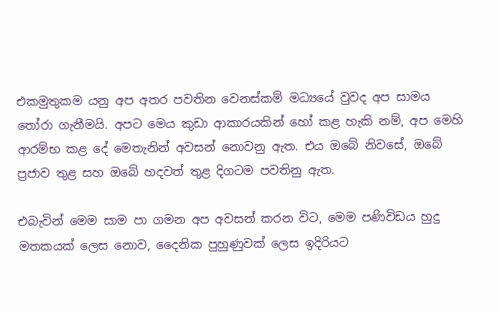එකමුතුකම යනු අප අතර පවතින වෙනස්කම් මධ්‍යයේ වුවද අප සාමය තෝරා ගැනීමයි. අපට මෙය කුඩා ආකාරයකින් හෝ කළ හැකි නම්, අප මෙහි ආරම්භ කළ දේ මෙතැනින් අවසන් නොවනු ඇත. එය ඔබේ නිවසේ, ඔබේ ප්‍රජාව තුළ සහ ඔබේ හදවත් තුළ දිගටම පවතිනු ඇත.

එබැවින් මෙම සාම පා ගමන අප අවසන් කරන විට, මෙම පණිවිඩය හුදු මතකයක් ලෙස නොව, දෛනික පුහුණුවක් ලෙස ඉදිරියට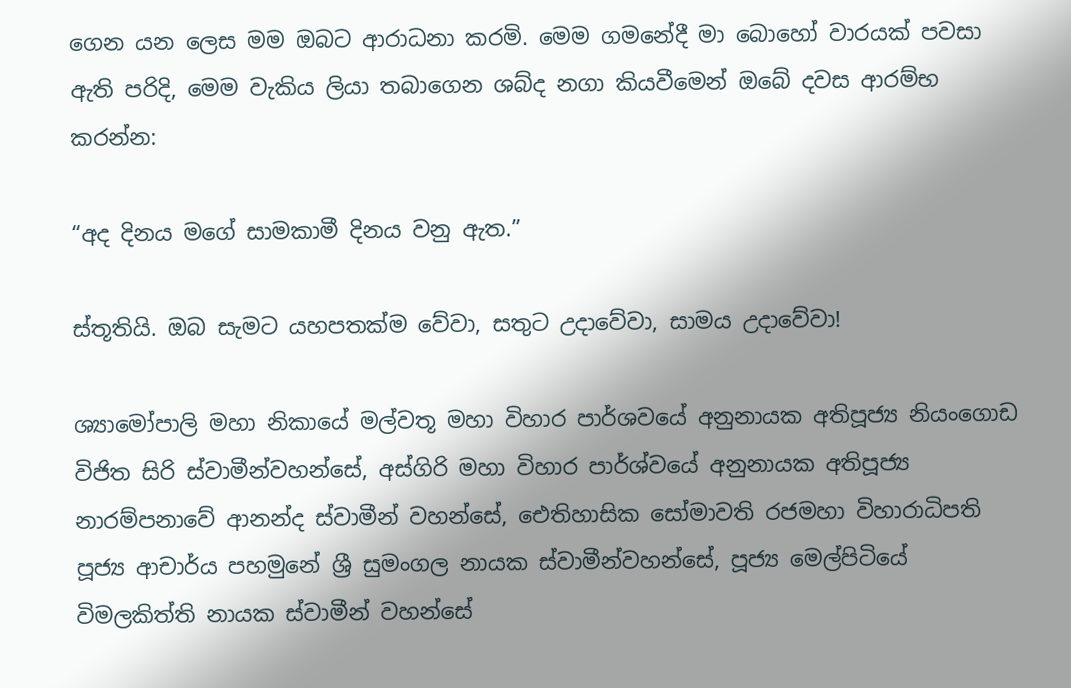ගෙන යන ලෙස මම ඔබට ආරාධනා කරමි. මෙම ගමනේදී මා බොහෝ වාරයක් පවසා ඇති පරිදි, මෙම වැකිය ලියා තබාගෙන ශබ්ද නගා කියවීමෙන් ඔබේ දවස ආරම්භ කරන්න:

“අද දිනය මගේ සාමකාමී දිනය වනු ඇත.”

ස්තූතියි. ඔබ සැමට යහපතක්ම වේවා, සතුට උදාවේවා, සාමය උදාවේවා!

ශ්‍යාමෝපාලි මහා නිකායේ මල්වතූ මහා විහාර පාර්ශවයේ අනුනායක අතිපූජ්‍ය නියංගොඩ විජිත සිරි ස්වාමීන්වහන්සේ, අස්ගිරි මහා විහාර පාර්ශ්වයේ අනුනායක අතිපූජ්‍ය නාරම්පනාවේ ආනන්ද ස්වාමීන් වහන්සේ, ඓතිහාසික සෝමාවති රජමහා විහාරාධිපති පූජ්‍ය ආචාර්ය පහමුනේ ශ්‍රී සුමංගල නායක ස්වාමීන්වහන්සේ, පූජ්‍ය මෙල්පිටියේ විමලකිත්ති නායක ස්වාමීන් වහන්සේ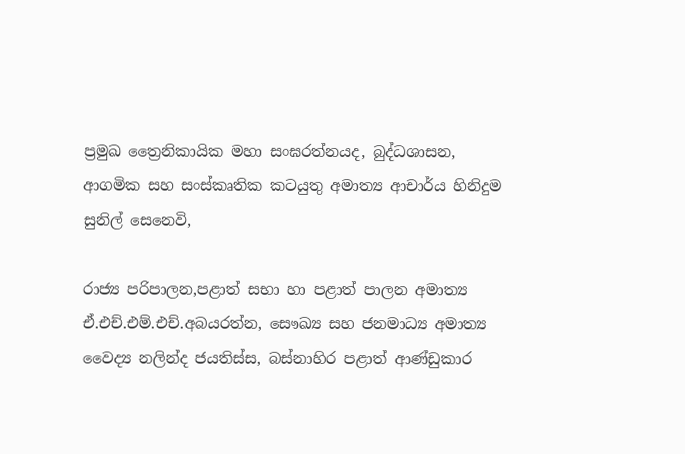ප්‍රමුඛ ත්‍රෛනිකායික මහා සංඝරත්නයද, බුද්ධශාසන, ආගමික සහ සංස්කෘතික කටයුතු අමාත්‍ය ආචාර්ය හිනිදුම සුනිල් සෙනෙවි,

රාජ්‍ය පරිපාලන,පළාත් සභා හා පළාත් පාලන අමාත්‍ය ඒ.එච්.එම්.එච්.අබයරත්න, සෞඛ්‍ය සහ ජනමාධ්‍ය අමාත්‍ය වෛද්‍ය නලින්ද ජයතිස්ස, බස්නාහිර පළාත් ආණ්ඩුකාර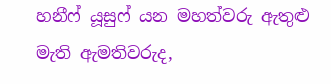හනීෆ් යූසුෆ් යන මහත්වරු ඇතුළු මැති ඇමතිවරුද,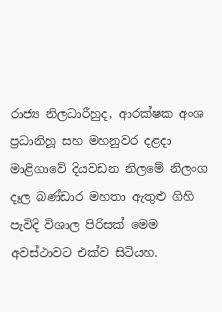රාජ්‍ය නිලධාරීහුද, ආරක්ෂක අංශ ප්‍රධානිහූ සහ මහනුවර දළදා මාළිගාවේ දියවඩන නිලමේ නිලංග දෑල බණ්ඩාර මහතා ඇතුළු ගිහි පැවිදි විශාල පිරිසක් මෙම අවස්ථාවට එක්ව සිටියහ.